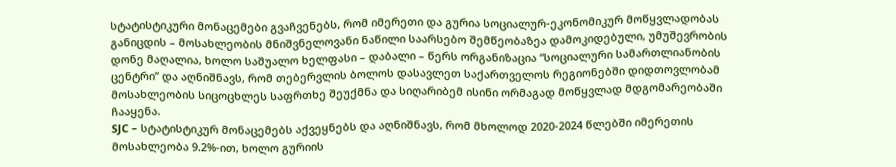სტატისტიკური მონაცემები გვაჩვენებს, რომ იმერეთი და გურია სოციალურ-ეკონომიკურ მოწყვლადობას განიცდის – მოსახლეობის მნიშვნელოვანი ნაწილი საარსებო შემწეობაზეა დამოკიდებული, უმუშევრობის დონე მაღალია, ხოლო საშუალო ხელფასი – დაბალი – წერს ორგანიზაცია “სოციალური სამართლიანობის ცენტრი” და აღნიშნავს, რომ თებერვლის ბოლოს დასავლეთ საქართველოს რეგიონებში დიდთოვლობამ მოსახლეობის სიცოცხლეს საფრთხე შეუქმნა და სიღარიბემ ისინი ორმაგად მოწყვლად მდგომარეობაში ჩააყენა.
SJC – სტატისტიკურ მონაცემებს აქვეყნებს და აღნიშნავს, რომ მხოლოდ 2020-2024 წლებში იმერეთის მოსახლეობა 9.2%-ით, ხოლო გურიის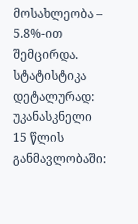მოსახლეობა – 5.8%-ით შემცირდა.
სტატისტიკა დეტალურად:
უკანასკნელი 15 წლის განმავლობაში: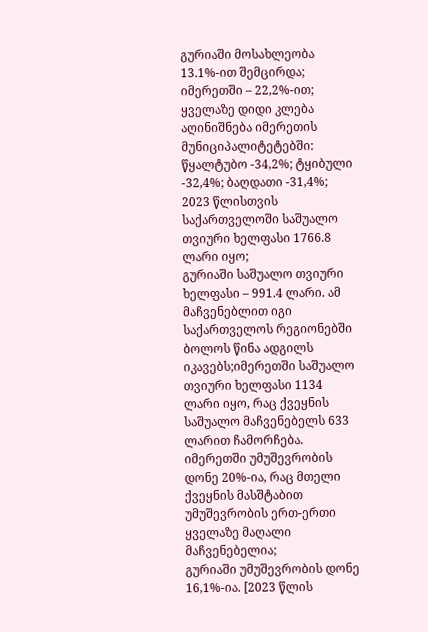გურიაში მოსახლეობა 13.1%-ით შემცირდა; იმერეთში – 22,2%-ით;
ყველაზე დიდი კლება აღინიშნება იმერეთის მუნიციპალიტეტებში:
წყალტუბო -34,2%; ტყიბული -32,4%; ბაღდათი -31,4%;
2023 წლისთვის საქართველოში საშუალო თვიური ხელფასი 1766.8 ლარი იყო;
გურიაში საშუალო თვიური ხელფასი – 991.4 ლარი. ამ მაჩვენებლით იგი საქართველოს რეგიონებში ბოლოს წინა ადგილს იკავებს;იმერეთში საშუალო თვიური ხელფასი 1134 ლარი იყო, რაც ქვეყნის საშუალო მაჩვენებელს 633 ლარით ჩამორჩება.
იმერეთში უმუშევრობის დონე 20%-ია, რაც მთელი ქვეყნის მასშტაბით უმუშევრობის ერთ-ერთი ყველაზე მაღალი მაჩვენებელია;
გურიაში უმუშევრობის დონე 16,1%-ია. [2023 წლის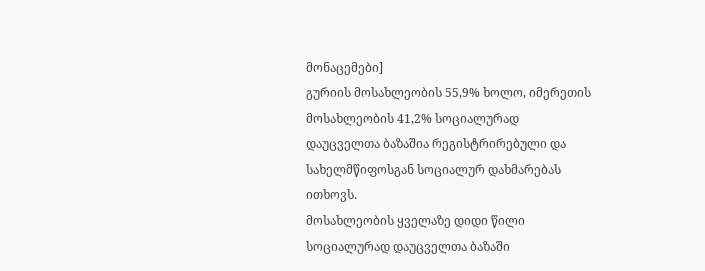მონაცემები]
გურიის მოსახლეობის 55,9% ხოლო, იმერეთის მოსახლეობის 41,2% სოციალურად დაუცველთა ბაზაშია რეგისტრირებული და სახელმწიფოსგან სოციალურ დახმარებას ითხოვს.
მოსახლეობის ყველაზე დიდი წილი სოციალურად დაუცველთა ბაზაში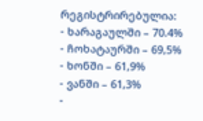რეგისტრირებულია:
- ხარაგაულში – 70.4%
- ჩოხატაურში – 69,5%
- ხონში – 61,9%
- ვანში – 61,3%
-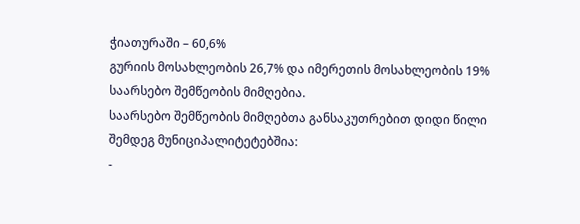ჭიათურაში – 60,6%
გურიის მოსახლეობის 26,7% და იმერეთის მოსახლეობის 19% საარსებო შემწეობის მიმღებია.
საარსებო შემწეობის მიმღებთა განსაკუთრებით დიდი წილი შემდეგ მუნიციპალიტეტებშია:
-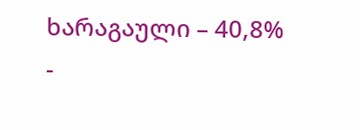ხარაგაული – 40,8%
-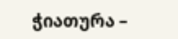ჭიათურა –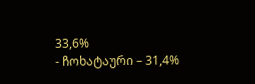33,6%
- ჩოხატაური – 31,4%